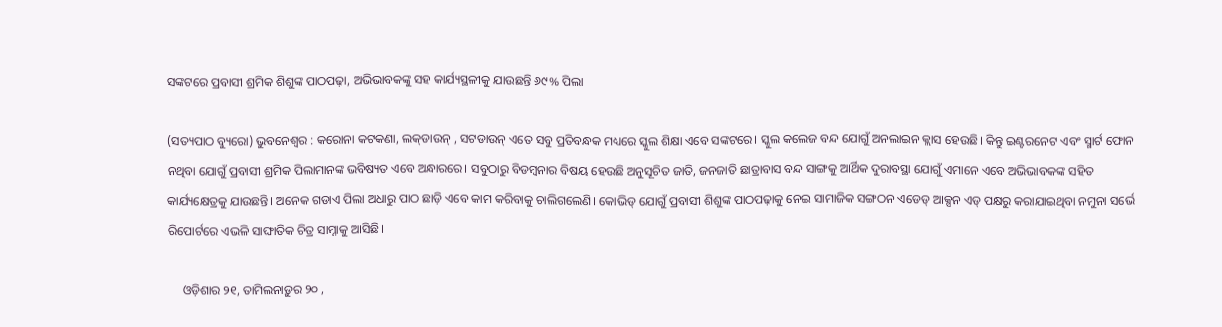ସଙ୍କଟରେ ପ୍ରବାସୀ ଶ୍ରମିକ ଶିଶୁଙ୍କ ପାଠପଢ଼ା, ଅଭିଭାବକଙ୍କୁ ସହ କାର୍ଯ୍ୟସ୍ଥଳୀକୁ ଯାଉଛନ୍ତି ୬୯% ପିଲା

(ସତ୍ୟପାଠ ବ୍ୟୁରୋ) ଭୁବନେଶ୍ବର : କରୋନା କଟକଣା, ଲକ୍‌ଡାଉନ୍‌ , ସଟଡାଉନ୍ ଏତେ ସବୁ ପ୍ରତିବନ୍ଧକ ମଧ୍ୟରେ ସ୍କୁଲ ଶିକ୍ଷା ଏବେ ସଙ୍କଟରେ। ସ୍କୁଲ କଲେଜ ବନ୍ଦ ଯୋଗୁଁ ଅନଲାଇନ କ୍ଲାସ ହେଉଛି। କିନ୍ତୁ ଇଣ୍ଟରନେଟ ଏବଂ ସ୍ମାର୍ଟ ଫୋନ ନଥିବା ଯୋଗୁଁ ପ୍ରବାସୀ ଶ୍ରମିକ ପିଲାମାନଙ୍କ ଭବିଷ୍ୟତ ଏବେ ଅନ୍ଧାରରେ। ସବୁଠାରୁ ବିଡମ୍ବନାର ବିଷୟ ହେଉଛି ଅନୁସୂଚିତ ଜାତି, ଜନଜାତି ଛାତ୍ରାବାସ ବନ୍ଦ ସାଙ୍ଗକୁ ଆର୍ଥିକ ଦୁରାବସ୍ଥା ଯୋଗୁଁ ଏମାନେ ଏବେ ଅଭିଭାବକଙ୍କ ସହିତ କାର୍ଯ୍ୟକ୍ଷେତ୍ରକୁ ଯାଉଛନ୍ତି। ଅନେକ ଗଡାଏ ପିଲା ଅଧାରୁ ପାଠ ଛାଡ଼ି ଏବେ କାମ କରିବାକୁ ଚାଲିଗଲେଣି। କୋଭିଡ୍ ଯୋଗୁଁ ପ୍ରବାସୀ ଶିଶୁଙ୍କ ପାଠପଢ଼ାକୁ ନେଇ ସାମାଜିକ ସଙ୍ଗଠନ ଏଡେଡ୍ ଆକ୍ସନ ଏଡ୍‌ ପକ୍ଷରୁ କରାଯାଇଥିବା ନମୁନା ସର୍ଭେ ରିପୋର୍ଟରେ ଏଭଳି ସାଙ୍ଘାତିକ ଚିତ୍ର ସାମ୍ନାକୁ ଆସିଛି।

     ଓଡ଼ିଶାର ୨୧, ତାମିଲନାଡ଼ୁର ୨୦ ,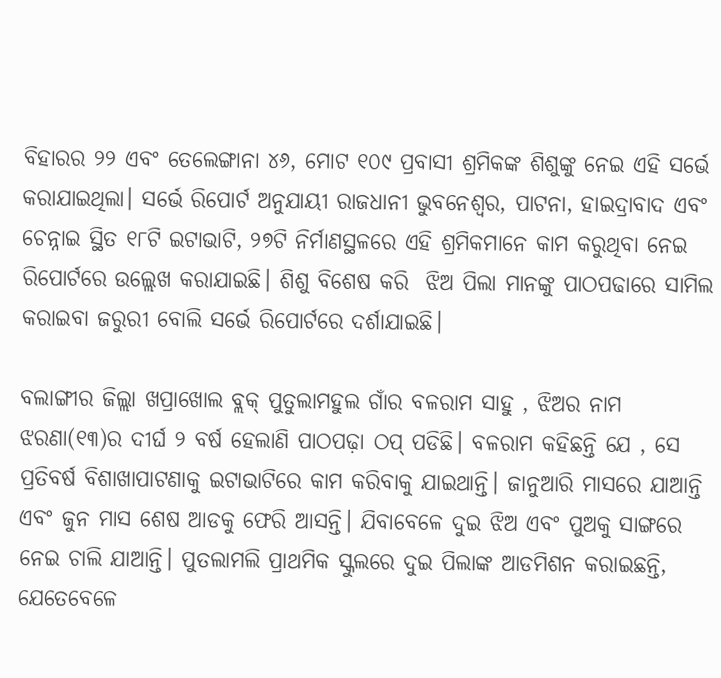ବିହାରର ୨୨ ଏବଂ ତେଲେଙ୍ଗାନା ୪୬, ମୋଟ ୧୦୯ ପ୍ରବାସୀ ଶ୍ରମିକଙ୍କ ଶିଶୁଙ୍କୁ ନେଇ ଏହି ସର୍ଭେ କରାଯାଇଥିଲା। ସର୍ଭେ ରିପୋର୍ଟ ଅନୁଯାୟୀ ରାଜଧାନୀ ଭୁବନେଶ୍ବର, ପାଟନା, ହାଇଦ୍ରାବାଦ ଏବଂ ଚେନ୍ନାଇ ସ୍ଥିତ ୧୮ଟି ଇଟାଭାଟି, ୨୭ଟି ନିର୍ମାଣସ୍ଥଳରେ ଏହି ଶ୍ରମିକମାନେ କାମ କରୁଥିବା ନେଇ ରିପୋର୍ଟରେ ଉଲ୍ଲେଖ କରାଯାଇଛି। ଶିଶୁ ବିଶେଷ କରି  ଝିଅ ପିଲା ମାନଙ୍କୁ ପାଠପଢାରେ ସାମିଲ କରାଇବା ଜରୁରୀ ବୋଲି ସର୍ଭେ ରିପୋର୍ଟରେ ଦର୍ଶାଯାଇଛି।

ବଲାଙ୍ଗୀର ଜିଲ୍ଲା ଖପ୍ରାଖୋଲ ବ୍ଲକ୍‌ ପୁତୁଲାମହୁଲ ଗାଁର ବଳରାମ ସାହୁ , ଝିଅର ନାମ ଝରଣା(୧୩)ର ଦୀର୍ଘ ୨ ବର୍ଷ ହେଲାଣି ପାଠପଢ଼ା ଠପ୍ ପଡିଛି। ବଳରାମ କହିଛନ୍ତି ଯେ , ସେ ପ୍ରତିବର୍ଷ ବିଶାଖାପାଟଣାକୁ ଇଟାଭାଟିରେ କାମ କରିବାକୁ ଯାଇଥାନ୍ତି। ଜାନୁଆରି ମାସରେ ଯାଆନ୍ତି ଏବଂ ଜୁନ ମାସ ଶେଷ ଆଡକୁ ଫେରି ଆସନ୍ତି। ଯିବାବେଳେ ଦୁଇ ଝିଅ ଏବଂ ପୁଅକୁ ସାଙ୍ଗରେ ନେଇ ଚାଲି ଯାଆନ୍ତି। ପୁତଲାମଲି ପ୍ରାଥମିକ ସ୍କୁଲରେ ଦୁଇ ପିଲାଙ୍କ ଆଡମିଶନ କରାଇଛନ୍ତି, ଯେତେବେଳେ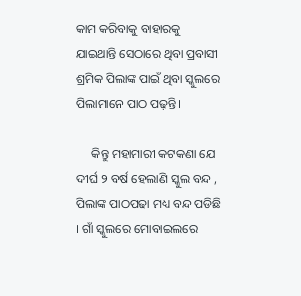କାମ କରିବାକୁ ବାହାରକୁ ଯାଇଥାନ୍ତି ସେଠାରେ ଥିବା ପ୍ରବାସୀ ଶ୍ରମିକ ପିଲାଙ୍କ ପାଇଁ ଥିବା ସ୍କୁଲରେ ପିଲାମାନେ ପାଠ ପଢ଼ନ୍ତି।

     କିନ୍ତୁ ମହାମାରୀ କଟକଣା ଯେ ଦୀର୍ଘ ୨ ବର୍ଷ ହେଲାଣି ସ୍କୁଲ ବନ୍ଦ , ପିଲାଙ୍କ ପାଠପଢା ମଧ୍ୟ ବନ୍ଦ ପଡିଛି । ଗାଁ ସ୍କୁଲରେ ମୋବାଇଲରେ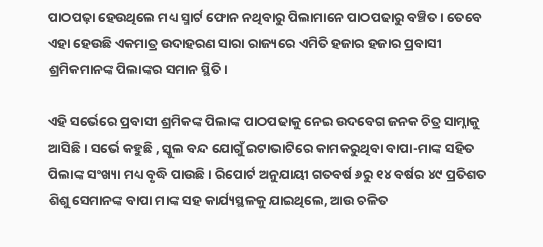ପାଠପଢ଼ା ହେଉଥିଲେ ମଧ୍ୟ ସ୍ମାର୍ଟ ଫୋନ ନଥିବାରୁ ପିଲାମାନେ ପାଠପଢାରୁ ବଞ୍ଚିତ। ତେବେ ଏହା ହେଉଛି ଏକମାତ୍ର ଉଦାହରଣ ସାରା ରାଜ୍ୟରେ ଏମିତି ହଜାର ହଜାର ପ୍ରବାସୀ ଶ୍ରମିକମାନଙ୍କ ପିଲାଙ୍କର ସମାନ ସ୍ଥିତି।

ଏହି ସର୍ଭେରେ ପ୍ରବାସୀ ଶ୍ରମିକଙ୍କ ପିଲାଙ୍କ ପାଠପଢାକୁ ନେଇ ଉଦବେଗ ଜନକ ଚିତ୍ର ସାମ୍ନାକୁ ଆସିଛି। ସର୍ଭେ କହୁଛି , ସ୍କୁଲ ବନ୍ଦ ଯୋଗୁଁ ଇଟାଭାଟିରେ କାମକରୁଥିବା ବାପା-ମାଙ୍କ ସହିତ ପିଲାଙ୍କ ସଂଖ୍ୟା ମଧ୍ୟ ବୃଦ୍ଧି ପାଉଛି। ରିପୋର୍ଟ ଅନୁଯାୟୀ ଗତବର୍ଷ ୬ରୁ ୧୪ ବର୍ଷର ୪୯ ପ୍ରତିଶତ ଶିଶୁ ସେମାନଙ୍କ ବାପା ମାଙ୍କ ସହ କାର୍ଯ୍ୟସ୍ଥଳକୁ ଯାଇଥିଲେ, ଆଉ ଚଳିତ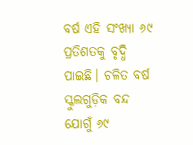ବର୍ଷ ଏହି ସଂଖ୍ୟା ୬୯ ପ୍ରତିଶତକୁ ବୃଦ୍ଧି ପାଇଛି। ଚଳିତ ବର୍ଷ ସ୍କୁଲଗୁଡ଼ିକ ବନ୍ଦ ଯୋଗୁଁ ୬୯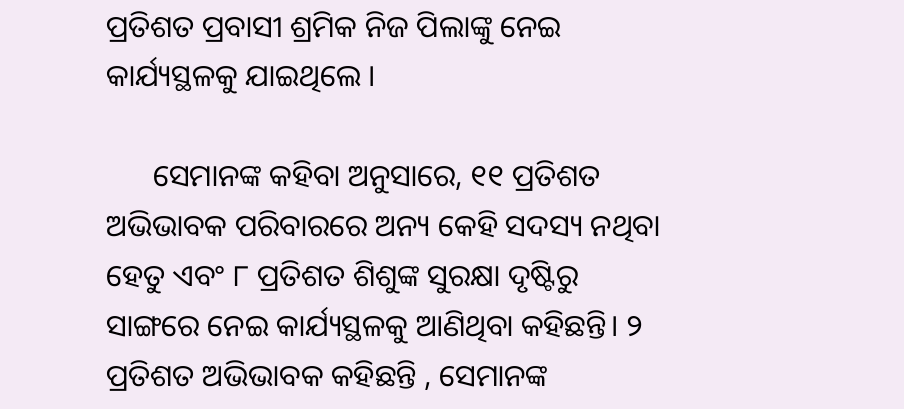ପ୍ରତିଶତ ପ୍ରବାସୀ ଶ୍ରମିକ ନିଜ ପିଲାଙ୍କୁ ନେଇ କାର୍ଯ୍ୟସ୍ଥଳକୁ ଯାଇଥିଲେ ।

      ସେମାନଙ୍କ କହିବା ଅନୁସାରେ, ୧୧ ପ୍ରତିଶତ ଅଭିଭାବକ ପରିବାରରେ ଅନ୍ୟ କେହି ସଦସ୍ୟ ନଥିବା ହେତୁ ଏବଂ ୮ ପ୍ରତିଶତ ଶିଶୁଙ୍କ ସୁରକ୍ଷା ଦୃଷ୍ଟିରୁ ସାଙ୍ଗରେ ନେଇ କାର୍ଯ୍ୟସ୍ଥଳକୁ ଆଣିଥିବା କହିଛନ୍ତି। ୨ ପ୍ରତିଶତ ଅଭିଭାବକ କହିଛନ୍ତି , ସେମାନଙ୍କ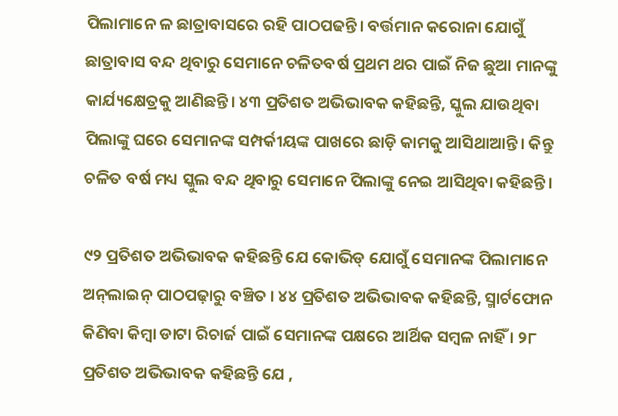ପିଲାମାନେ ଳ ଛାତ୍ରାବାସରେ ରହି ପାଠପଢନ୍ତି। ବର୍ତ୍ତମାନ କରୋନା ଯୋଗୁଁ ଛାତ୍ରାବାସ ବନ୍ଦ ଥିବାରୁ ସେମାନେ ଚଳିତବର୍ଷ ପ୍ରଥମ ଥର ପାଇଁ ନିଜ ଛୁଆ ମାନଙ୍କୁ କାର୍ଯ୍ୟକ୍ଷେତ୍ରକୁ ଆଣିଛନ୍ତି। ୪୩ ପ୍ରତିଶତ ଅଭିଭାବକ କହିଛନ୍ତି, ସ୍କୁଲ ଯାଉଥିବା ପିଲାଙ୍କୁ ଘରେ ସେମାନଙ୍କ ସମ୍ପର୍କୀୟଙ୍କ ପାଖରେ ଛାଡ଼ି କାମକୁ ଆସିଥାଆନ୍ତି। କିନ୍ତୁ ଚଳିତ ବର୍ଷ ମଧ୍ୟ ସ୍କୁଲ ବନ୍ଦ ଥିବାରୁ ସେମାନେ ପିଲାଙ୍କୁ ନେଇ ଆସିଥିବା କହିଛନ୍ତି।

୯୨ ପ୍ରତିଶତ ଅଭିଭାବକ କହିଛନ୍ତି ଯେ କୋଭିଡ୍ ଯୋଗୁଁ ସେମାନଙ୍କ ପିଲାମାନେ ଅନ୍‌ଲାଇନ୍‌ ପାଠପଢ଼ାରୁ ବଞ୍ଚିତ । ୪୪ ପ୍ରତିଶତ ଅଭିଭାବକ କହିଛନ୍ତି, ସ୍ମାର୍ଟଫୋନ କିଣିବା କିମ୍ବା ଡାଟା ରିଚାର୍ଜ ପାଇଁ ସେମାନଙ୍କ ପକ୍ଷରେ ଆର୍ଥିକ ସମ୍ବଳ ନାହିଁ । ୨୮ ପ୍ରତିଶତ ଅଭିଭାବକ କହିଛନ୍ତି ଯେ ,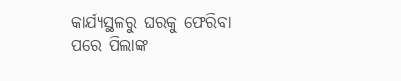କାର୍ଯ୍ୟସ୍ଥଳରୁ ଘରକୁ ଫେରିବା ପରେ ପିଲାଙ୍କ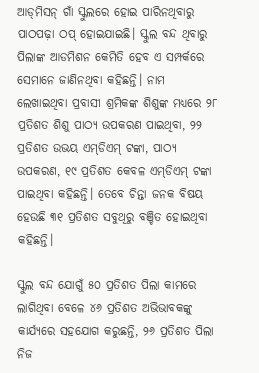ଆଡ୍‌ମିସନ୍‌ ଗାଁ ସ୍କୁଲରେ ହୋଇ ପାରିନଥିବାରୁ ପାଠପଢ଼ା ଠପ୍ ହୋଇଯାଇଛି। ସ୍କୁଲ ବନ୍ଦ ଥିବାରୁ ପିଲାଙ୍କ ଆଡମିଶନ କେମିତି ହେବ ଏ ସମ୍ପର୍କରେ ସେମାନେ ଜାଣିନଥିବା କହିଛନ୍ତି। ନାମ ଲେଖାଇଥିବା ପ୍ରବାସୀ ଶ୍ରମିକଙ୍କ ଶିଶୁଙ୍କ ମଧ୍ୟରେ ୨୮ ପ୍ରତିଶତ ଶିଶୁ ପାଠ୍ୟ ଉପକରଣ ପାଇଥିବା, ୨୨ ପ୍ରତିଶତ ଉଭୟ ଏମ୍‌ଡିଏମ୍‌ ଟଙ୍କା, ପାଠ୍ୟ ଉପକରଣ, ୧୯ ପ୍ରତିଶତ କେବଳ ଏମ୍‌ଡିଏମ୍‌ ଟଙ୍କା ପାଇଥିବା କହିଛନ୍ତି। ତେବେ ଚିନ୍ତା ଜନକ ବିଷୟ ହେଉଛି ୩୧ ପ୍ରତିଶତ ସବୁଥିରୁ ବଞ୍ଚିତ ହୋଇଥିବା କହିଛନ୍ତି।

ସ୍କୁଲ ବନ୍ଦ ଯୋଗୁଁ ୫୦ ପ୍ରତିଶତ ପିଲା କାମରେ ଲାଗିଥିବା ବେଳେ ୪୬ ପ୍ରତିଶତ ଅଭିଭାବକଙ୍କୁ କାର୍ଯ୍ୟରେ ସହଯୋଗ କରୁଛନ୍ତି, ୨୬ ପ୍ରତିଶତ ପିଲା ନିଜ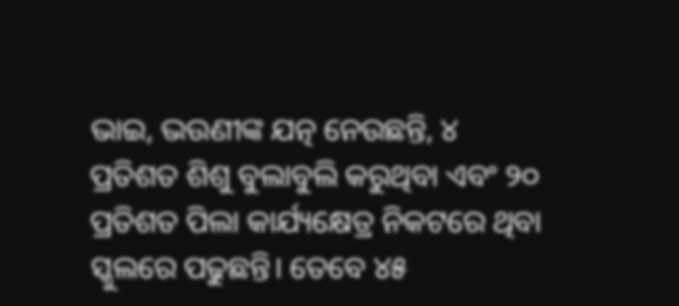ଭାଇ, ଭଉଣୀଙ୍କ ଯତ୍ନ ନେଉଛନ୍ତି, ୪ ପ୍ରତିଶତ ଶିଶୁ ବୁଲାବୁଲି କରୁଥିବା ଏବଂ ୨୦ ପ୍ରତିଶତ ପିଲା କାର୍ଯ୍ୟକ୍ଷେତ୍ର ନିକଟରେ ଥିବା ସ୍କୁଲରେ ପଢୁଛନ୍ତି। ତେବେ ୪୫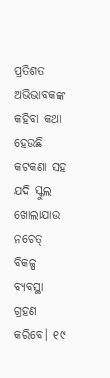ପ୍ରତିଶତ ଅଭିଭାବକଙ୍କ କହିବା କଥା ହେଉଛି କଟକଣା ସହ ଯଦି ସ୍କୁଲ ଖୋଲାଯାଉ ନଚେତ୍ ବିକଳ୍ପ ବ୍ୟବସ୍ଥା ଗ୍ରହଣ କରିବେ। ୧୯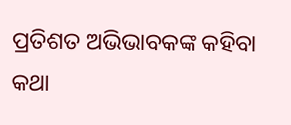ପ୍ରତିଶତ ଅଭିଭାବକଙ୍କ କହିବା କଥା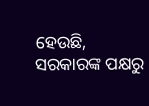ହେଉଛି, ସରକାରଙ୍କ ପକ୍ଷରୁ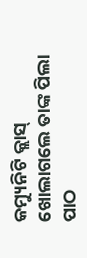କମ୍ୟୁନିଟି କ୍ଲାସ୍‌ ଖୋଲାଗଲେ ତାଙ୍କ ପିଲା ପାଠ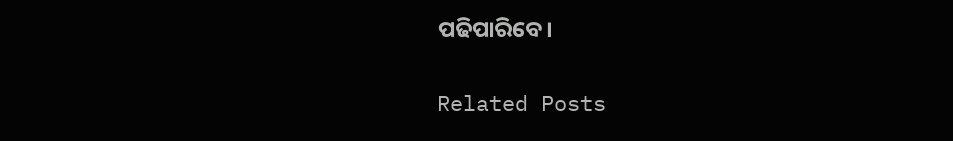ପଢିପାରିବେ।

Related Posts